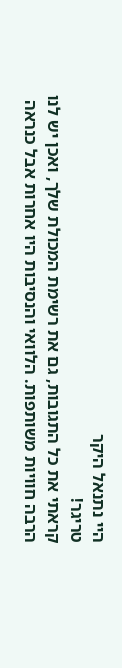היי נתנאל היקר
טריגר!
קראתי את כל התגובות, גם את רשימת המכולת שלך, ואכן יש לנו הרבה חוויות משותפות. הלוואי והנסיבות היו אחרות אבל כנראה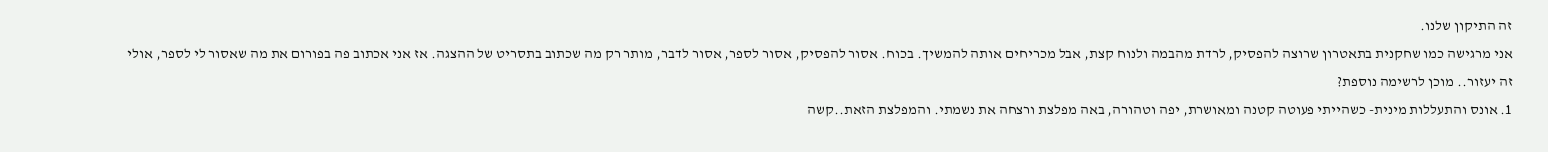זה התיקון שלנו.
אני מרגישה כמו שחקנית בתאטרון שרוצה להפסיק, לרדת מהבמה ולנוח קצת, אבל מכריחים אותה להמשיך. בכוח. אסור להפסיק, אסור לספר, אסור לדבר, מותר רק מה שכתוב בתסריט של ההצגה. אז אני אכתוב פה בפורום את מה שאסור לי לספר, אולי זה יעזור.. מוכן לרשימה נוספת?
1. אונס והתעללות מינית- כשהייתי פעוטה קטנה ומאושרת, יפה וטהורה, באה מפלצת ורצחה את נשמתי. והמפלצת הזאת..קשה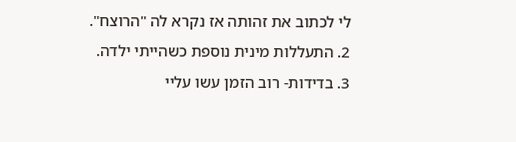לי לכתוב את זהותה אז נקרא לה "הרוצח".
2. התעללות מינית נוספת כשהייתי ילדה.
3. בדידות- רוב הזמן עשו עליי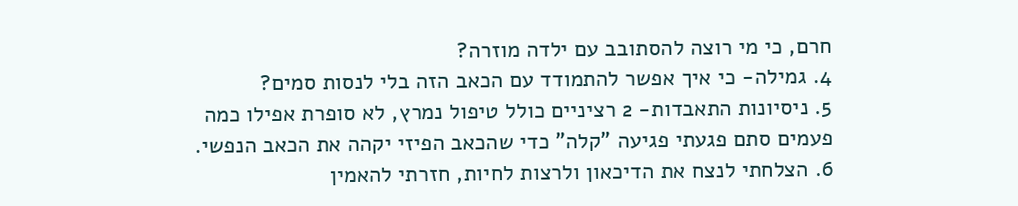חרם, כי מי רוצה להסתובב עם ילדה מוזרה?
4. גמילה- כי איך אפשר להתמודד עם הכאב הזה בלי לנסות סמים?
5. ניסיונות התאבדות- 2 רציניים כולל טיפול נמרץ, לא סופרת אפילו כמה פעמים סתם פגעתי פגיעה "קלה" כדי שהכאב הפיזי יקהה את הכאב הנפשי.
6. הצלחתי לנצח את הדיכאון ולרצות לחיות, חזרתי להאמין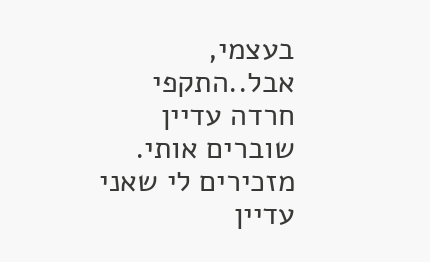בעצמי, אבל..התקפי חרדה עדיין שוברים אותי. מזכירים לי שאני עדיין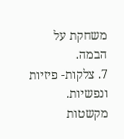משחקת על הבמה.
7. צלקות- פיזיות ונפשיות. מקשטות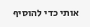אותי כדי להוסיף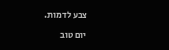צבע לדמות.

יום טוב